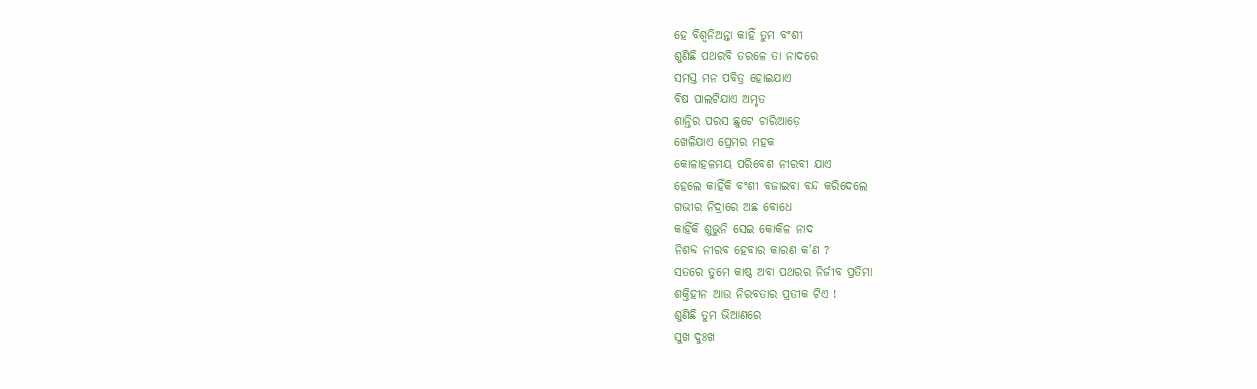ହେ ବିଶ୍ବନିଅନ୍ତା କାହିଁ ତୁମ ବଂଶୀ
ଶୁଣିଛି ପଥରବି ତରଳେ ତା ନାଦରେ
ସମସ୍ତ ମନ ପବିତ୍ର ହୋଇଯାଏ
ବିଷ ପାଲଟିଯାଏ ଅମୃତ
ଶାନ୍ତିର ପରସ ଛୁଟେ ଚାରିଆଡ଼େ
ଖେଳିଯାଏ ପ୍ରେମର ମହକ
କୋଳାହଳମୟ ପରିବେଶ ନୀରବୀ ଯାଏ
ହେଲେ କାହିଁକି ବଂଶୀ ବଜାଇବା ବନ୍ଦ କରିଦେଲେ
ଗଭୀର ନିଦ୍ରାରେ ଅଛ ବୋଧେ
କାହିଁକି ଶୁଭୁନି ସେଇ କୋକିଳ ନାଦ
ନିଶବ୍ଦ ନୀରବ ହେବାର କାରଣ କ'ଣ ?
ସତରେ ତୁମେ କାଷ୍ଠ ଅବା ପଥରର ନିର୍ଜୀବ ପ୍ରତିମା
ଶକ୍ତିହୀନ ଆଉ ନିରବତାର ପ୍ରତୀକ ଟିଏ !
ଶୁଣିଛି ତୁମ ଭିଆଣରେ
ସୁଖ ଦୁଃଖ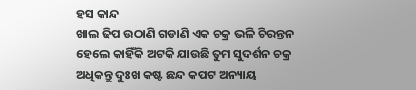ହସ କାନ୍ଦ
ଖାଲ ଢିପ ଉଠାଣି ଗଡାଣି ଏକ ଚକ୍ର ଭଳି ଚିରନ୍ତନ
ହେଲେ କାହିଁକି ଅଟକି ଯାଉଛି ତୁମ ସୁଦର୍ଶନ ଚକ୍ର
ଅଧିକନ୍ତୁ ଦୁଃଖ କଷ୍ଟ ଛନ୍ଦ କପଟ ଅନ୍ୟାୟ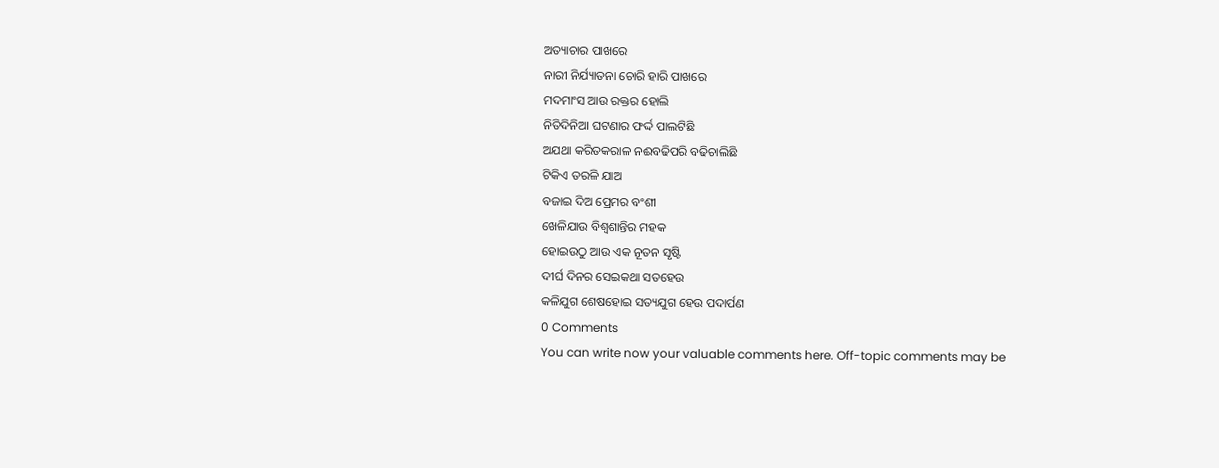ଅତ୍ୟାଚାର ପାଖରେ
ନାରୀ ନିର୍ଯ୍ୟାତନା ଚୋରି ହାରି ପାଖରେ
ମଦମାଂସ ଆଉ ରକ୍ତର ହୋଲି
ନିତିଦିନିଆ ଘଟଣାର ଫର୍ଦ୍ଦ ପାଲଟିଛି
ଅଯଥା କରିତକରାଳ ନଈବଢିପରି ବଢିଚାଲିଛି
ଟିକିଏ ତରଳି ଯାଅ
ବଜାଇ ଦିଅ ପ୍ରେମର ବଂଶୀ
ଖେଳିଯାଉ ବିଶ୍ବଶାନ୍ତିର ମହକ
ହୋଇଉଠୁ ଆଉ ଏକ ନୂତନ ସୃଷ୍ଟି
ଦୀର୍ଘ ଦିନର ସେଇକଥା ସତହେଉ
କଳିଯୁଗ ଶେଷହୋଇ ସତ୍ୟଯୁଗ ହେଉ ପଦାର୍ପଣ
0 Comments
You can write now your valuable comments here. Off-topic comments may be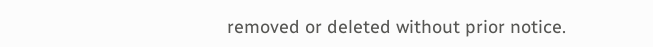removed or deleted without prior notice.